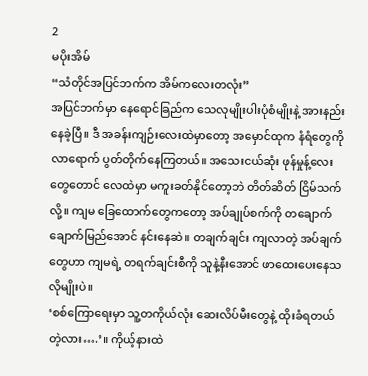2
မပိုးအိမ်
“သံတိုင်အပြင်ဘက်က အိမ်ကလေးတလုံး”
အပြင်ဘက်မှာ နေရောင်ခြည်က သေလုမျိုးပါးပုံစံမျိုးနဲ့ အားနည်းနေခဲ့ပြီ။ ဒီ အခန်းကျဉ်းလေးထဲမှာတော့ အမှောင်ထုက နံရံတွေကို လာရောက် ပွတ်တိုက်နေကြတယ်။ အသေးငယ်ဆုံး ဖုန်မှုန့်လေးတွေတောင် လေထဲမှာ မကူးခတ်နိုင်တော့ဘဲ တိတ်ဆိတ် ငြိမ်သက်လို့။ ကျမ ခြေထောက်တွေကတော့ အပ်ချုပ်စက်ကို တချောက်ချောက်မြည်အောင် နင်းနေဆဲ။ တချက်ချင်း ကျလာတဲ့ အပ်ချက်တွေဟာ ကျမရဲ့ တရက်ချင်းစီကို သူနဲ့နီးအောင် ဖာထေးပေးနေသလိုမျိုးပဲ။
‘စစ်ကြောရေးမှာ သူ့တကိုယ်လုံး ဆေးလိပ်မီးတွေနဲ့ ထိုးခံရတယ်တဲ့လား….’။ ကိုယ့်နားထဲ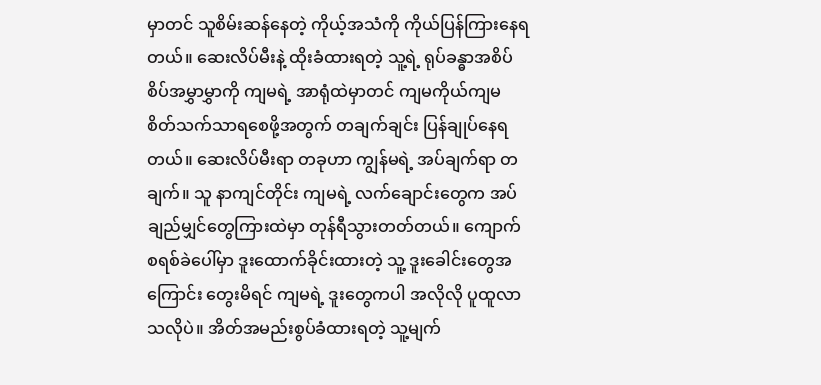မှာတင် သူစိမ်းဆန်နေတဲ့ ကိုယ့်အသံကို ကိုယ်ပြန်ကြားနေရတယ်။ ဆေးလိပ်မီးနဲ့ ထိုးခံထားရတဲ့ သူ့ရဲ့ ရုပ်ခန္ဓာအစိပ်စိပ်အမွှာမွှာကို ကျမရဲ့ အာရုံထဲမှာတင် ကျမကိုယ်ကျမ စိတ်သက်သာရစေဖို့အတွက် တချက်ချင်း ပြန်ချုပ်နေရတယ်။ ဆေးလိပ်မီးရာ တခုဟာ ကျွန်မရဲ့ အပ်ချက်ရာ တချက်။ သူ နာကျင်တိုင်း ကျမရဲ့ လက်ချောင်းတွေက အပ်ချည်မျှင်တွေကြားထဲမှာ တုန်ရီသွားတတ်တယ်။ ကျောက်စရစ်ခဲပေါ်မှာ ဒူးထောက်ခိုင်းထားတဲ့ သူ့ ဒူးခေါင်းတွေအကြောင်း တွေးမိရင် ကျမရဲ့ ဒူးတွေကပါ အလိုလို ပူထူလာသလိုပဲ။ အိတ်အမည်းစွပ်ခံထားရတဲ့ သူ့မျက်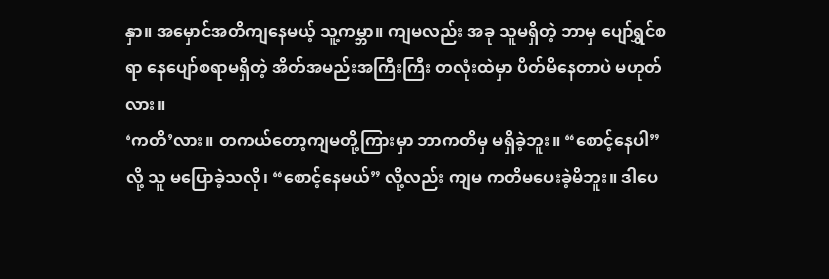နှာ။ အမှောင်အတိကျနေမယ့် သူ့ကမ္ဘာ။ ကျမလည်း အခု သူမရှိတဲ့ ဘာမှ ပျော်ရွှင်စရာ နေပျော်စရာမရှိတဲ့ အိတ်အမည်းအကြီးကြီး တလုံးထဲမှာ ပိတ်မိနေတာပဲ မဟုတ်လား။
‘ကတိ’လား။ တကယ်တော့ကျမတို့ကြားမှာ ဘာကတိမှ မရှိခဲ့ဘူး။ “စောင့်နေပါ” လို့ သူ မပြောခဲ့သလို၊ “စောင့်နေမယ်” လို့လည်း ကျမ ကတိမပေးခဲ့မိဘူး။ ဒါပေ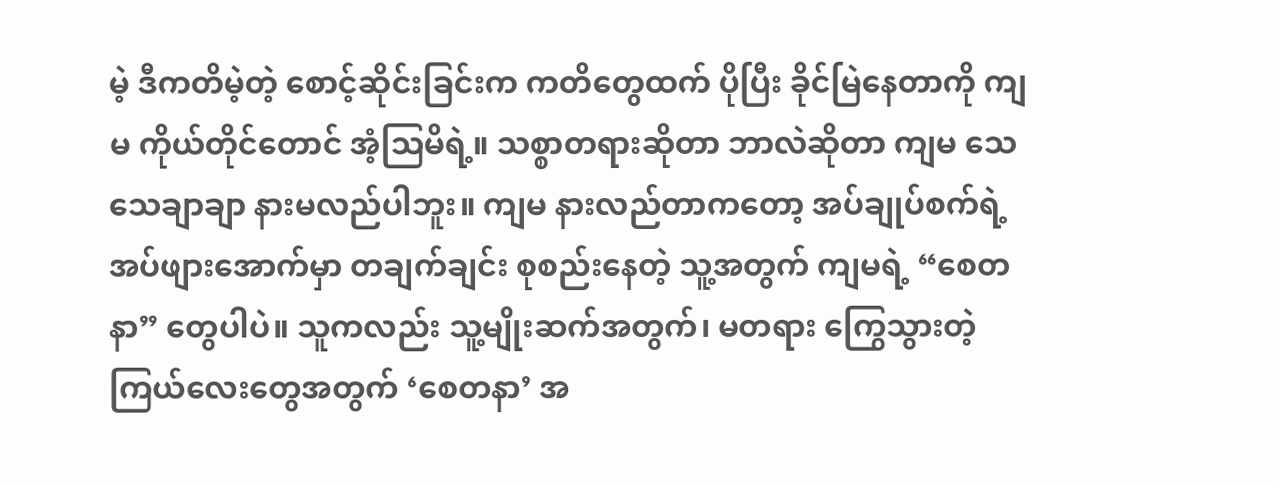မဲ့ ဒီကတိမဲ့တဲ့ စောင့်ဆိုင်းခြင်းက ကတိတွေထက် ပိုပြီး ခိုင်မြဲနေတာကို ကျမ ကိုယ်တိုင်တောင် အံ့သြမိရဲ့။ သစ္စာတရားဆိုတာ ဘာလဲဆိုတာ ကျမ သေသေချာချာ နားမလည်ပါဘူး။ ကျမ နားလည်တာကတော့ အပ်ချုပ်စက်ရဲ့ အပ်ဖျားအောက်မှာ တချက်ချင်း စုစည်းနေတဲ့ သူ့အတွက် ကျမရဲ့ “စေတနာ” တွေပါပဲ။ သူကလည်း သူ့မျိုးဆက်အတွက်၊ မတရား ကြွေသွားတဲ့ ကြယ်လေးတွေအတွက် ‘စေတနာ’ အ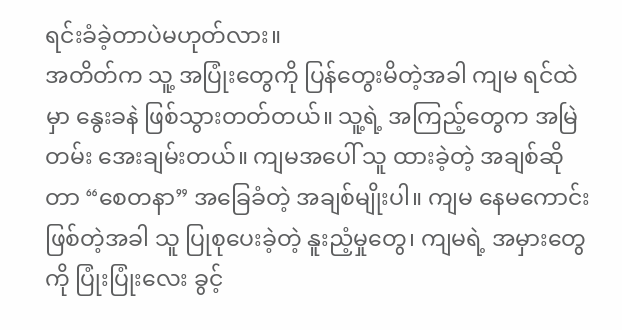ရင်းခံခဲ့တာပဲမဟုတ်လား။
အတိတ်က သူ့ အပြုံးတွေကို ပြန်တွေးမိတဲ့အခါ ကျမ ရင်ထဲမှာ နွေးခနဲ ဖြစ်သွားတတ်တယ်။ သူ့ရဲ့ အကြည့်တွေက အမြဲတမ်း အေးချမ်းတယ်။ ကျမအပေါ် သူ ထားခဲ့တဲ့ အချစ်ဆိုတာ “စေတနာ” အခြေခံတဲ့ အချစ်မျိုးပါ။ ကျမ နေမကောင်းဖြစ်တဲ့အခါ သူ ပြုစုပေးခဲ့တဲ့ နူးညံ့မှုတွေ၊ ကျမရဲ့ အမှားတွေကို ပြုံးပြုံးလေး ခွင့်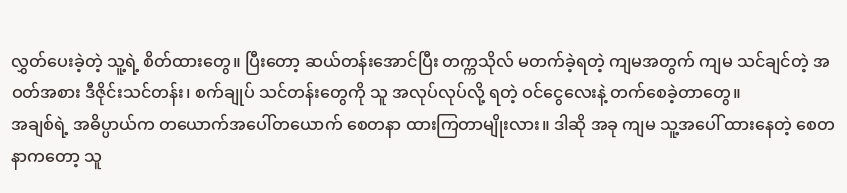လွှတ်ပေးခဲ့တဲ့ သူ့ရဲ့ စိတ်ထားတွေ။ ပြီးတော့ ဆယ်တန်းအောင်ပြီး တက္ကသိုလ် မတက်ခဲ့ရတဲ့ ကျမအတွက် ကျမ သင်ချင်တဲ့ အဝတ်အစား ဒီဇိုင်းသင်တန်း၊ စက်ချုပ် သင်တန်းတွေကို သူ အလုပ်လုပ်လို့ ရတဲ့ ဝင်ငွေလေးနဲ့ တက်စေခဲ့တာတွေ။
အချစ်ရဲ့ အဓိပ္ပာယ်က တယောက်အပေါ်တယောက် စေတနာ ထားကြတာမျိုးလား။ ဒါဆို အခု ကျမ သူ့အပေါ် ထားနေတဲ့ စေတနာကတော့ သူ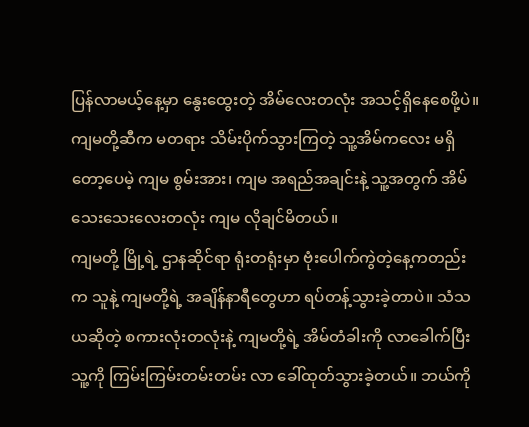ပြန်လာမယ့်နေ့မှာ နွေးထွေးတဲ့ အိမ်လေးတလုံး အသင့်ရှိနေစေဖို့ပဲ။
ကျမတို့ဆီက မတရား သိမ်းပိုက်သွားကြတဲ့ သူ့အိမ်ကလေး မရှိတော့ပေမဲ့ ကျမ စွမ်းအား၊ ကျမ အရည်အချင်းနဲ့ သူ့အတွက် အိမ်သေးသေးလေးတလုံး ကျမ လိုချင်မိတယ်။
ကျမတို့ မြို့ရဲ့ ဌာနဆိုင်ရာ ရုံးတရုံးမှာ ဗုံးပေါက်ကွဲတဲ့နေ့ကတည်းက သူနဲ့ ကျမတို့ရဲ့ အချိန်နာရီတွေဟာ ရပ်တန့်သွားခဲ့တာပဲ။ သံသယဆိုတဲ့ စကားလုံးတလုံးနဲ့ ကျမတို့ရဲ့ အိမ်တံခါးကို လာခေါက်ပြီး သူ့ကို ကြမ်းကြမ်းတမ်းတမ်း လာ ခေါ်ထုတ်သွားခဲ့တယ်။ ဘယ်ကို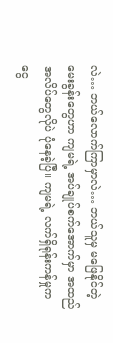လဲ… ဘယ်လောက်ကြာမှာလဲ… ဘယ်သူမှ မဖြေနိုင်တဲ့ မေးခွန်းတွေဟာ ကျမရဲ့ အပ်ချုပ်စက်အောက်မှာ အထည်အလိပ်တွေလိုပဲ ပုံနေခဲ့ပြီ။ ကျမရဲ့ လက်ရှိရုန်းကန်မှုက ငွေ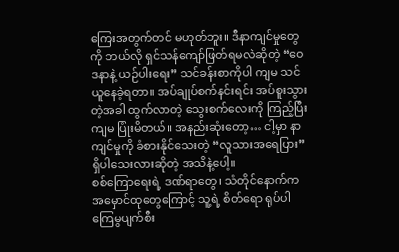ကြေးအတွက်တင် မဟုတ်ဘူး။ ဒီနာကျင်မှုတွေကို ဘယ်လို ရှင်သန်ကျော်ဖြတ်ရမလဲဆိုတဲ့ “ဝေဒနာနဲ့ ယဉ်ပါးရေး” သင်ခန်းစာကိုပါ ကျမ သင်ယူနေခဲ့ရတာ။ အပ်ချုပ်စက်နင်းရင်း အပ်စူးသွားတဲ့အခါ ထွက်လာတဲ့ သွေးစက်လေးကို ကြည့်ပြီး ကျမ ပြုံးမိတယ်။ အနည်းဆုံးတော့… ငါ့မှာ နာကျင်မှုကို ခံစားနိုင်သေးတဲ့ “လူသားအရေပြား” ရှိပါသေးလားဆိုတဲ့ အသိနဲ့ပေါ့။
စစ်ကြောရေးရဲ့ ဒဏ်ရာတွေ၊ သံတိုင်နောက်က အမှောင်ထုတွေကြောင့် သူ့ရဲ့ စိတ်ရော ရုပ်ပါ ကြေမွပျက်စီး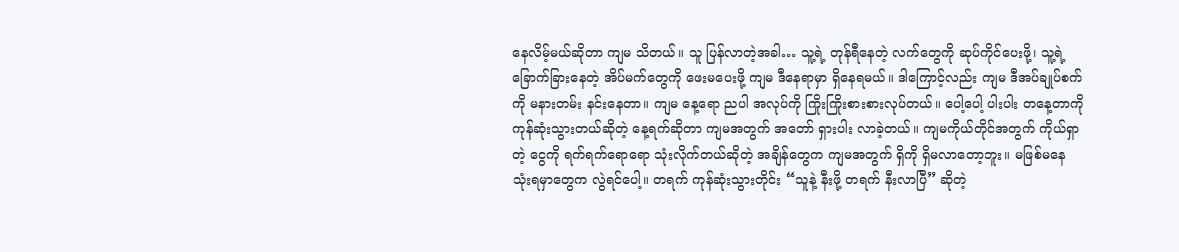နေလိမ့်မယ်ဆိုတာ ကျမ သိတယ်။ သူ ပြန်လာတဲ့အခါ… သူ့ရဲ့ တုန်ရီနေတဲ့ လက်တွေကို ဆုပ်ကိုင်ပေးဖို့၊ သူ့ရဲ့ ခြောက်ခြားနေတဲ့ အိပ်မက်တွေကို ဖေးမပေးဖို့ ကျမ ဒီနေရာမှာ ရှိနေရမယ်။ ဒါကြောင့်လည်း ကျမ ဒီအပ်ချုပ်စက်ကို မနားတမ်း နင်းနေတာ။ ကျမ နေ့ရော ညပါ အလုပ်ကို ကြိုးကြိုးစားစားလုပ်တယ်။ ပေါ့ပေါ့ ပါးပါး တနေ့တာကို ကုန်ဆုံးသွားတယ်ဆိုတဲ့ နေ့ရက်ဆိုတာ ကျမအတွက် အတော် ရှားပါး လာခဲ့တယ်။ ကျမကိုယ်တိုင်အတွက် ကိုယ်ရှာတဲ့ ငွေကို ရက်ရက်ရောရော သုံးလိုက်တယ်ဆိုတဲ့ အချိန်တွေက ကျမအတွက် ရှိကို ရှိမလာတော့ဘူး။ မဖြစ်မနေ သုံးရမှာတွေက လွဲရင်ပေါ့။ တရက် ကုန်ဆုံးသွားတိုင်း “သူနဲ့ နီးဖို့ တရက် နီးလာပြီ” ဆိုတဲ့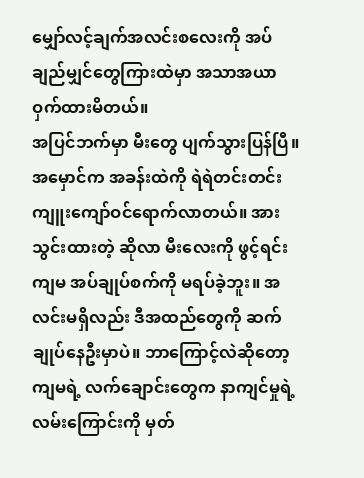မျှော်လင့်ချက်အလင်းစလေးကို အပ်ချည်မျှင်တွေကြားထဲမှာ အသာအယာ ဝှက်ထားမိတယ်။
အပြင်ဘက်မှာ မီးတွေ ပျက်သွားပြန်ပြီ။ အမှောင်က အခန်းထဲကို ရဲရဲတင်းတင်း ကျူးကျော်ဝင်ရောက်လာတယ်။ အားသွင်းထားတဲ့ ဆိုလာ မီးလေးကို ဖွင့်ရင်း ကျမ အပ်ချုပ်စက်ကို မရပ်ခဲ့ဘူး။ အလင်းမရှိလည်း ဒီအထည်တွေကို ဆက်ချုပ်နေဦးမှာပဲ။ ဘာကြောင့်လဲဆိုတော့ ကျမရဲ့ လက်ချောင်းတွေက နာကျင်မှုရဲ့ လမ်းကြောင်းကို မှတ်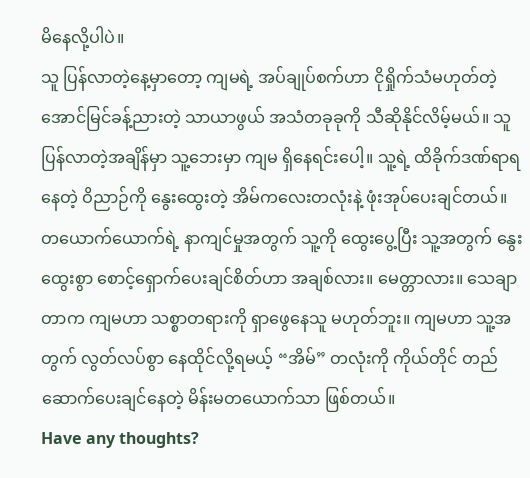မိနေလို့ပါပဲ။
သူ ပြန်လာတဲ့နေ့မှာတော့ ကျမရဲ့ အပ်ချုပ်စက်ဟာ ငိုရှိုက်သံမဟုတ်တဲ့ အောင်မြင်ခန့်ညားတဲ့ သာယာဖွယ် အသံတခုခုကို သီဆိုနိုင်လိမ့်မယ်။ သူ ပြန်လာတဲ့အချိန်မှာ သူ့ဘေးမှာ ကျမ ရှိနေရင်းပေါ့။ သူ့ရဲ့ ထိခိုက်ဒဏ်ရာရနေတဲ့ ဝိညာဉ်ကို နွေးထွေးတဲ့ အိမ်ကလေးတလုံးနဲ့ ဖုံးအုပ်ပေးချင်တယ်။
တယောက်ယောက်ရဲ့ နာကျင်မှုအတွက် သူ့ကို ထွေးပွေ့ပြီး သူ့အတွက် နွေးထွေးစွာ စောင့်ရှောက်ပေးချင်စိတ်ဟာ အချစ်လား။ မေတ္တာလား။ သေချာတာက ကျမဟာ သစ္စာတရားကို ရှာဖွေနေသူ မဟုတ်ဘူး။ ကျမဟာ သူ့အတွက် လွတ်လပ်စွာ နေထိုင်လို့ရမယ့် “အိမ်” တလုံးကို ကိုယ်တိုင် တည်ဆောက်ပေးချင်နေတဲ့ မိန်းမတယောက်သာ ဖြစ်တယ်။
Have any thoughts?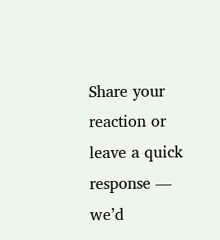Share your reaction or leave a quick response — we’d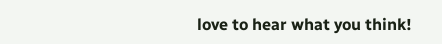love to hear what you think!